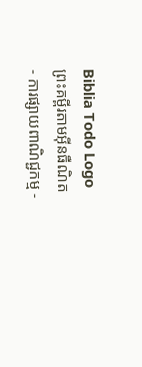Biblia Todo Logo
ព្រះគម្ពីរតាមអ៊ីនធឺណិត
- ការផ្សាយពាណិជ្ជកម្ម -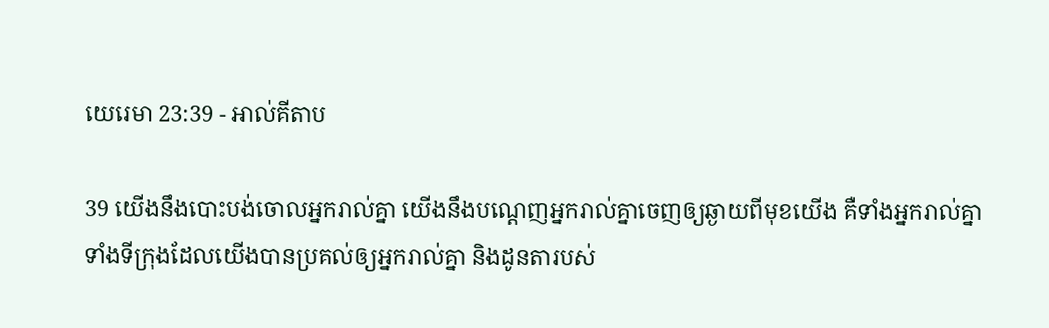យេរេមា 23:39 - អាល់គីតាប

39 យើងនឹងបោះបង់ចោលអ្នករាល់គ្នា យើងនឹងបណ្តេញអ្នករាល់គ្នាចេញឲ្យឆ្ងាយពីមុខយើង គឺទាំងអ្នករាល់គ្នា ទាំងទីក្រុងដែលយើងបានប្រគល់ឲ្យអ្នករាល់គ្នា និងដូនតារបស់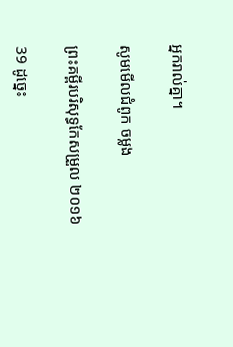អ្នករាល់គ្នា។

សូមមើលជំពូក ចម្លង

ព្រះគម្ពីរបរិសុទ្ធកែសម្រួល ២០១៦

39 ដូច្នេះ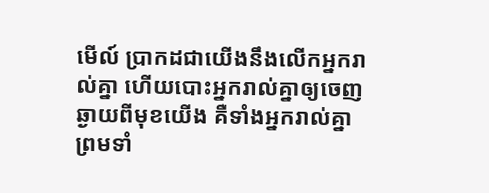មើល៍ ប្រាកដជាយើងនឹងលើកអ្នករាល់គ្នា ហើយបោះ‌អ្នករាល់គ្នាឲ្យចេញឆ្ងាយពីមុខយើង គឺទាំងអ្នករាល់គ្នា ព្រមទាំ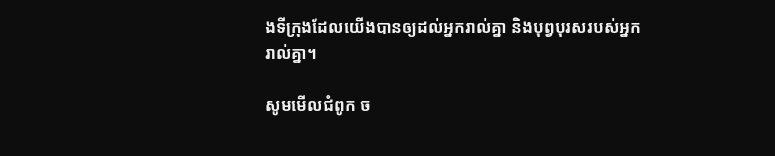ងទីក្រុងដែលយើងបានឲ្យដល់អ្នករាល់គ្នា និងបុព្វបុរសរបស់អ្នករាល់គ្នា។

សូមមើលជំពូក ច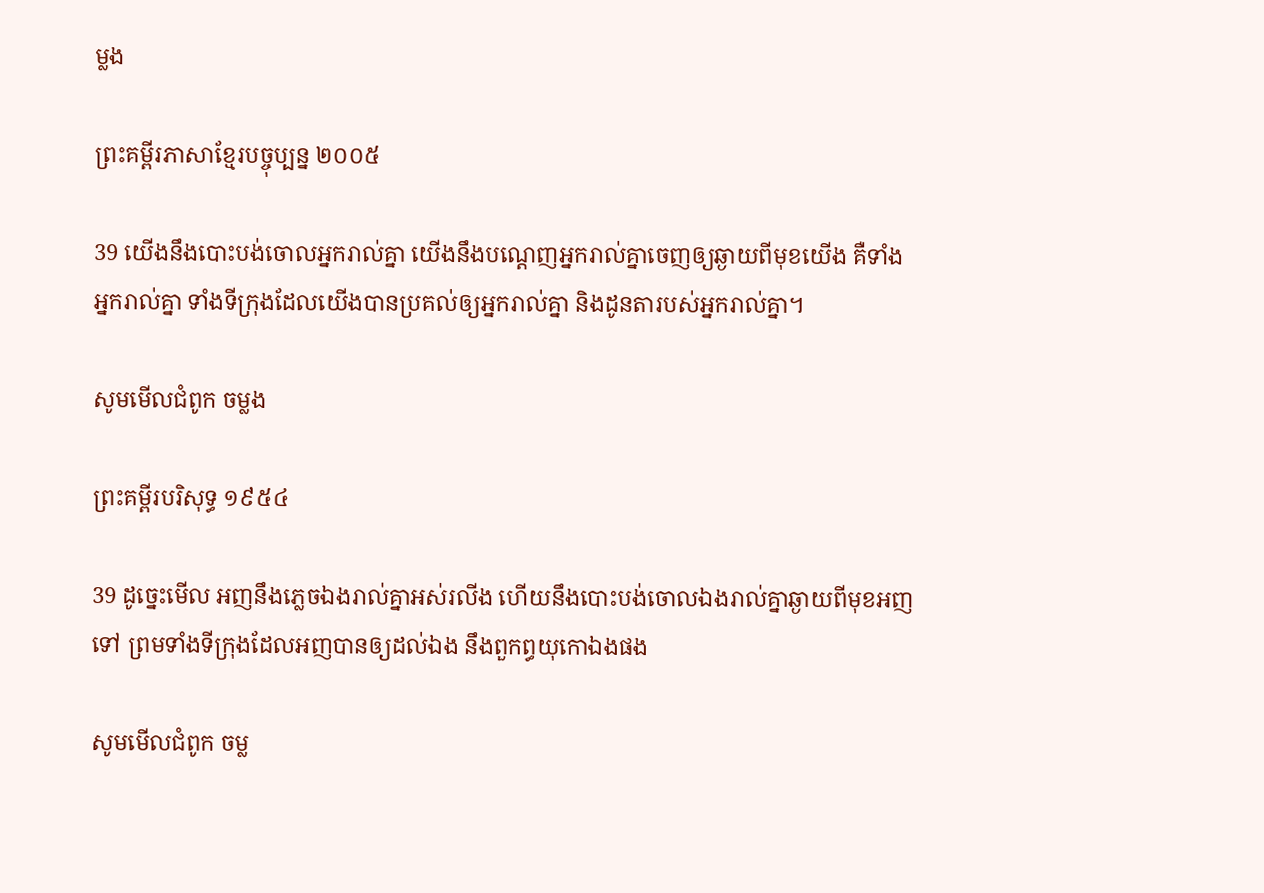ម្លង

ព្រះគម្ពីរភាសាខ្មែរបច្ចុប្បន្ន ២០០៥

39 យើងនឹងបោះបង់ចោលអ្នករាល់គ្នា យើងនឹងបណ្តេញអ្នករាល់គ្នាចេញឲ្យឆ្ងាយពីមុខយើង គឺទាំងអ្នករាល់គ្នា ទាំងទីក្រុងដែលយើងបានប្រគល់ឲ្យអ្នករាល់គ្នា និងដូនតារបស់អ្នករាល់គ្នា។

សូមមើលជំពូក ចម្លង

ព្រះគម្ពីរបរិសុទ្ធ ១៩៥៤

39 ដូច្នេះមើល អញនឹងភ្លេចឯងរាល់គ្នាអស់រលីង ហើយនឹងបោះ‌បង់ចោលឯងរាល់គ្នាឆ្ងាយពីមុខអញទៅ ព្រមទាំងទីក្រុងដែលអញបានឲ្យដល់ឯង នឹងពួកព្ធយុ‌កោឯងផង

សូមមើលជំពូក ចម្ល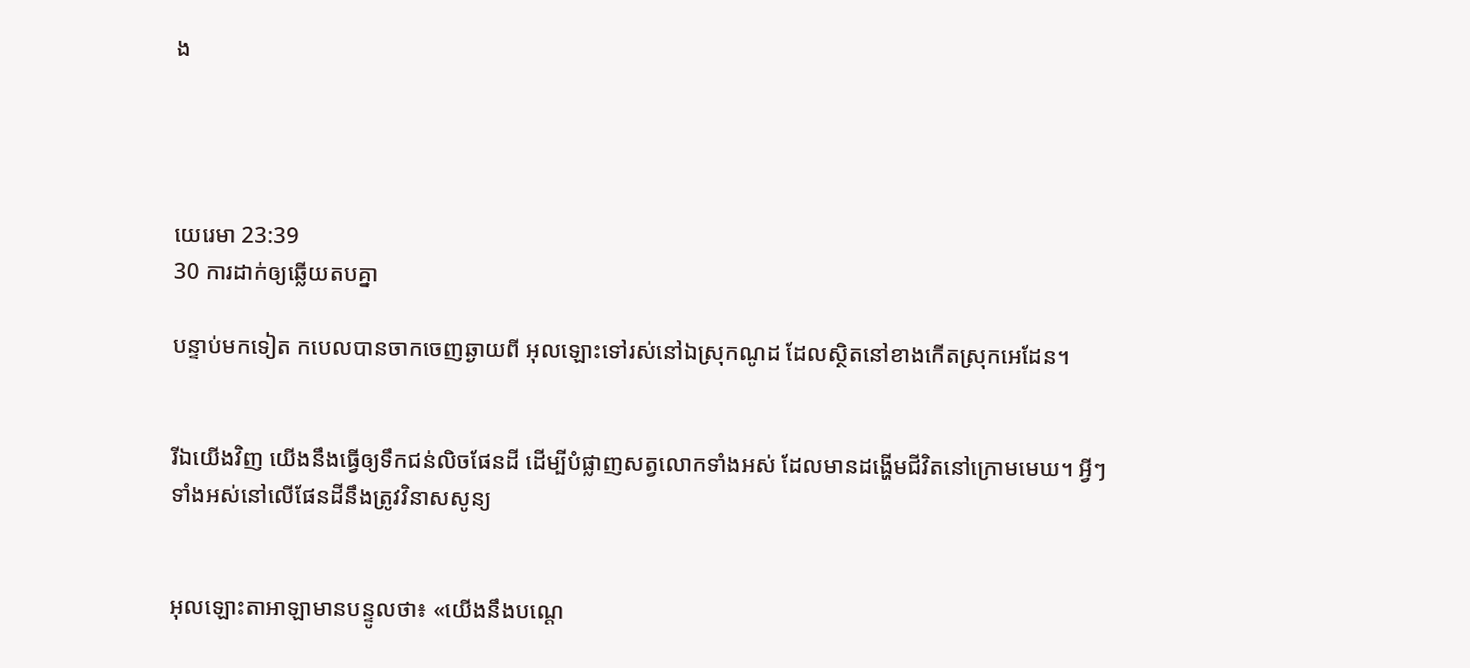ង




យេរេមា 23:39
30 ការដាក់ឲ្យឆ្លើយតបគ្នា

បន្ទាប់មកទៀត កបេលបានចាកចេញឆ្ងាយពី អុលឡោះទៅរស់នៅឯស្រុកណូដ ដែលស្ថិតនៅខាងកើតស្រុកអេដែន។


រីឯយើងវិញ យើងនឹងធ្វើឲ្យទឹកជន់លិចផែនដី ដើម្បីបំផ្លាញសត្វលោកទាំងអស់ ដែលមានដង្ហើមជីវិតនៅក្រោមមេឃ។ អ្វីៗទាំងអស់នៅលើផែនដីនឹងត្រូវវិនាសសូន្យ


អុលឡោះ‌តាអាឡាមានបន្ទូលថា៖ «យើងនឹងបណ្តេ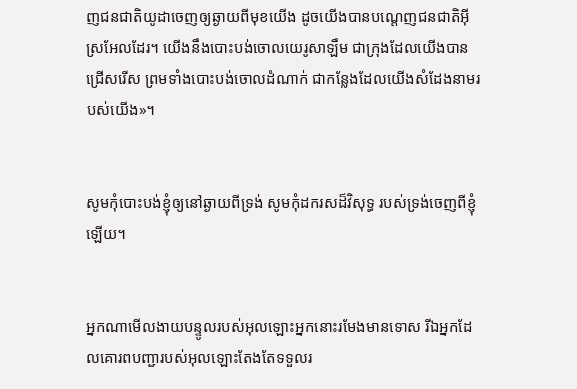ញជន‌ជាតិយូដាចេញឲ្យឆ្ងាយពីមុខយើង ដូចយើងបានបណ្តេញជន‌ជាតិអ៊ីស្រ‌អែលដែរ។ យើងនឹងបោះបង់ចោលយេរូ‌សាឡឹម ជាក្រុងដែលយើងបានជ្រើសរើស ព្រមទាំងបោះបង់ចោលដំណាក់ ជាកន្លែងដែលយើងសំដែងនាមរបស់យើង»។


សូមកុំបោះបង់ខ្ញុំឲ្យនៅឆ្ងាយពីទ្រង់ សូមកុំដករសដ៏‌វិសុទ្ធ របស់ទ្រង់ចេញពីខ្ញុំឡើយ។


អ្នកណាមើល‌ងាយបន្ទូលរបស់អុលឡោះអ្នកនោះរមែងមានទោស រីឯអ្នកដែលគោរពបញ្ជារបស់អុលឡោះតែងតែទទួលរ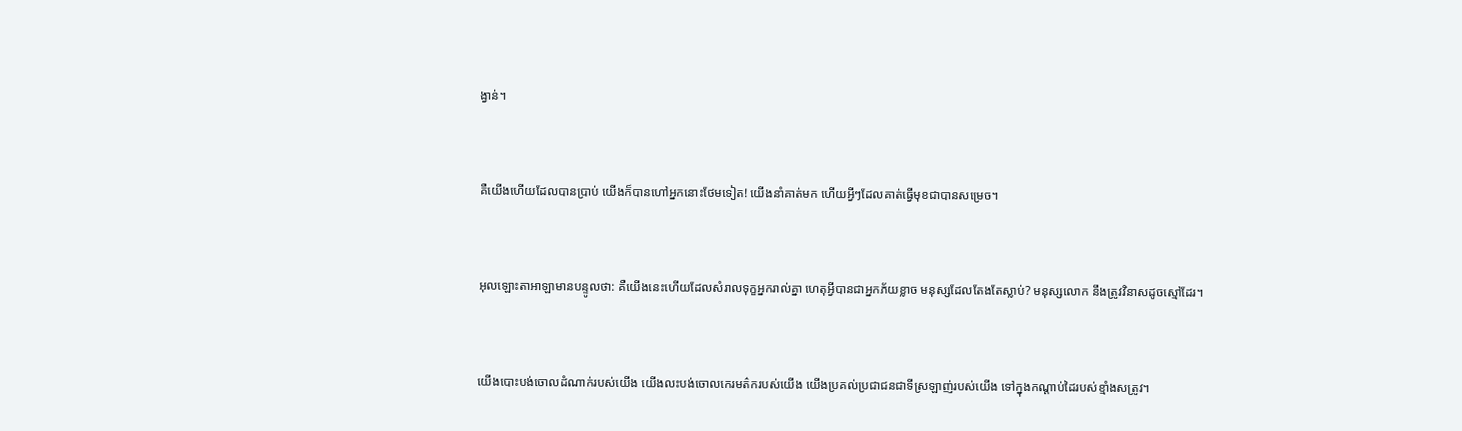ង្វាន់។


គឺយើងហើយដែលបានប្រាប់ យើងក៏បានហៅអ្នកនោះថែមទៀត! យើងនាំគាត់មក ហើយអ្វីៗដែលគាត់ធ្វើមុខជាបានសម្រេច។


អុលឡោះ‌តាអាឡាមានបន្ទូលថា: គឺយើងនេះហើយដែលសំរាលទុក្ខអ្នករាល់គ្នា ហេតុអ្វីបានជាអ្នកភ័យខ្លាច មនុស្សដែលតែងតែស្លាប់? មនុស្សលោក នឹងត្រូវវិនាសដូចស្មៅដែរ។


យើងបោះបង់ចោលដំណាក់របស់យើង យើងលះ‌បង់ចោលកេរ‌មត៌ករបស់យើង យើងប្រគល់ប្រជា‌ជនជាទីស្រឡាញ់របស់យើង ទៅក្នុងកណ្ដាប់ដៃរបស់ខ្មាំងសត្រូវ។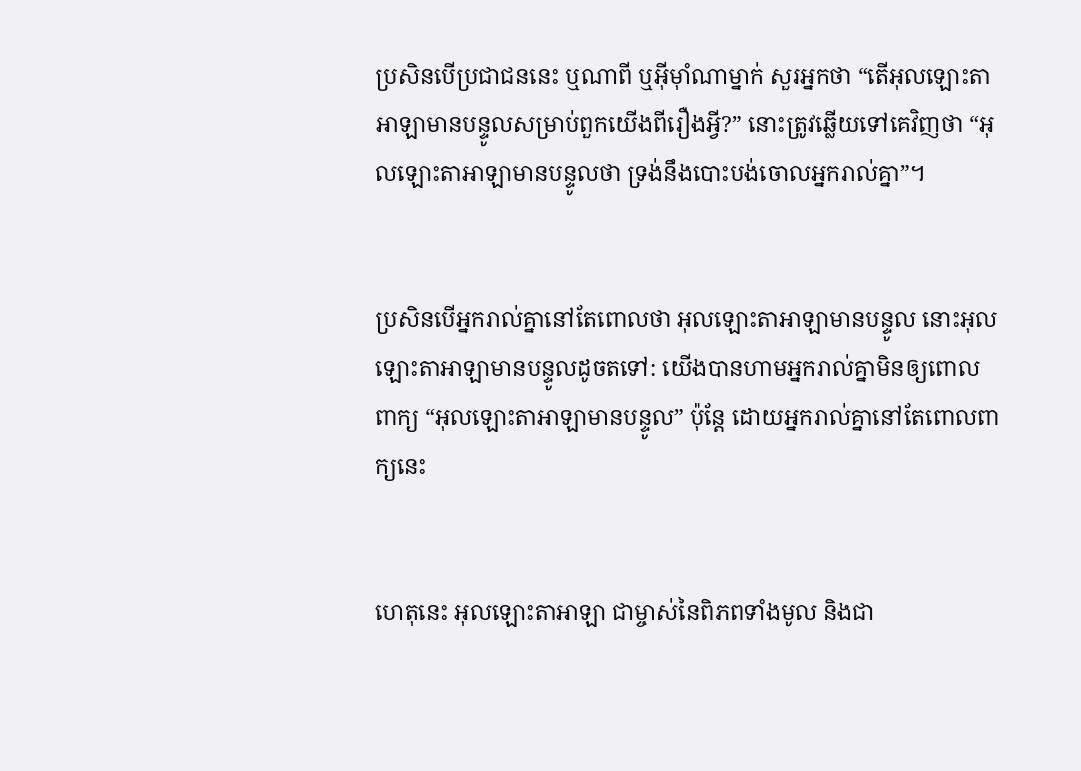ប្រសិនបើប្រជា‌ជននេះ ឬណាពី ឬអ៊ីមុាំណាម្នាក់ សួរអ្នកថា “តើអុលឡោះ‌តាអាឡាមានបន្ទូលសម្រាប់ពួកយើងពីរឿងអ្វី?” នោះត្រូវឆ្លើយទៅគេវិញថា “អុលឡោះ‌តាអាឡាមានបន្ទូលថា ទ្រង់នឹងបោះបង់ចោលអ្នករាល់គ្នា”។


ប្រសិនបើអ្នករាល់គ្នានៅតែពោលថា អុលឡោះ‌តាអាឡាមានបន្ទូល នោះអុលឡោះ‌តាអាឡាមានបន្ទូលដូចតទៅ: យើងបានហាមអ្នករាល់គ្នាមិនឲ្យពោលពាក្យ “អុលឡោះ‌តាអាឡាមានបន្ទូល” ប៉ុន្តែ ដោយអ្នករាល់គ្នានៅតែពោលពាក្យនេះ


ហេតុនេះ អុលឡោះ‌តាអាឡា ជាម្ចាស់នៃពិភពទាំងមូល និងជា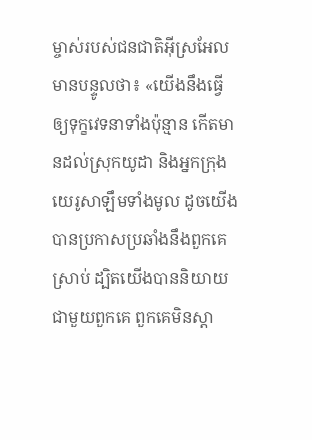ម្ចាស់របស់ជន‌ជាតិអ៊ីស្រ‌អែល មានបន្ទូលថា៖ «យើងនឹងធ្វើឲ្យទុក្ខវេទនាទាំងប៉ុន្មាន កើតមានដល់ស្រុកយូដា និងអ្នកក្រុងយេរូ‌សាឡឹមទាំងមូល ដូចយើងបានប្រកាសប្រឆាំងនឹងពួកគេស្រាប់ ដ្បិតយើងបាននិយាយជាមួយពួកគេ ពួកគេមិនស្ដា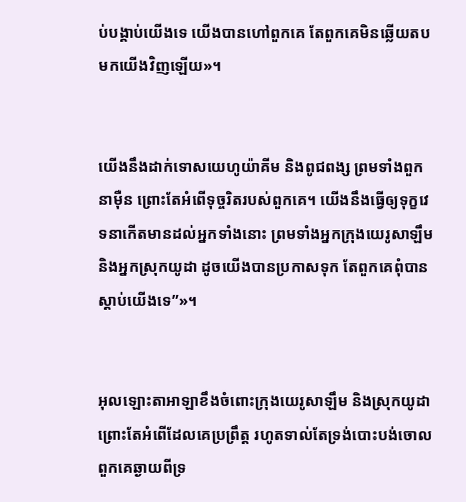ប់បង្គាប់យើងទេ យើងបានហៅពួកគេ តែពួកគេមិនឆ្លើយតបមកយើងវិញឡើយ»។


យើងនឹងដាក់ទោសយេហូ‌យ៉ាគីម និងពូជ‌ពង្ស ព្រមទាំងពួកនាម៉ឺន ព្រោះតែអំពើទុច្ចរិតរបស់ពួកគេ។ យើងនឹងធ្វើឲ្យទុក្ខវេទនាកើតមានដល់អ្នកទាំងនោះ ព្រមទាំងអ្នកក្រុងយេរូ‌សាឡឹម និងអ្នកស្រុកយូដា ដូចយើងបានប្រកាសទុក តែពួកគេពុំបានស្ដាប់យើងទេ”»។


អុលឡោះ‌តាអាឡាខឹងចំពោះក្រុងយេរូ‌សាឡឹម និងស្រុកយូដា ព្រោះតែអំពើដែលគេប្រព្រឹត្ត រហូតទាល់តែទ្រង់បោះបង់ចោលពួកគេឆ្ងាយពីទ្រ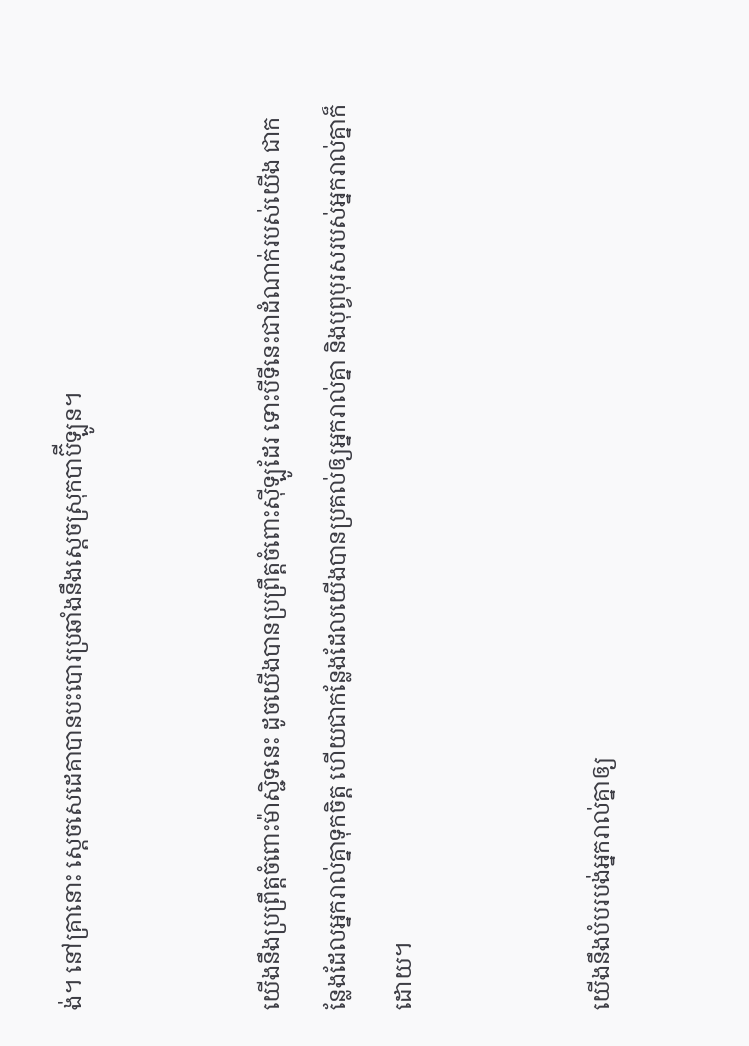ង់។ នៅគ្រានោះ ស្តេចសេដេ‌គាបានបះ‌បោរប្រឆាំងនឹងស្ដេចស្រុកបាប៊ី‌ឡូន។


យើងនឹងប្រព្រឹត្តចំពោះម៉ាស្ជិទនេះ ដូចយើងបានប្រព្រឹត្តចំពោះស៊ីឡូដែរ ទោះបីទីនេះជាដំណាក់របស់យើង ជាកន្លែងដែលអ្នករាល់គ្នាទុកចិត្ត ហើយជាកន្លែងដែលយើងបានប្រគល់ឲ្យអ្នករាល់គ្នា និងបុព្វបុរសរបស់អ្នករាល់គ្នាក៏ដោយ។


យើងនឹងបំបរ‌បង់អ្នករាល់គ្នាឲ្យ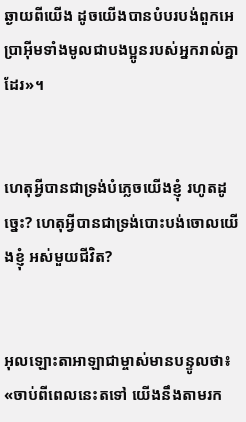ឆ្ងាយពីយើង ដូចយើងបានបំបរ‌បង់ពួកអេប្រាអ៊ីមទាំងមូលជាបងប្អូនរបស់អ្នករាល់គ្នាដែរ»។


ហេតុអ្វីបានជាទ្រង់បំភ្លេចយើងខ្ញុំ រហូតដូច្នេះ? ហេតុអ្វីបានជាទ្រង់បោះបង់ចោលយើងខ្ញុំ អស់មួយជីវិត?


អុលឡោះ‌តាអាឡាជាម្ចាស់មានបន្ទូលថា៖ «ចាប់ពីពេលនេះតទៅ យើងនឹងតាមរក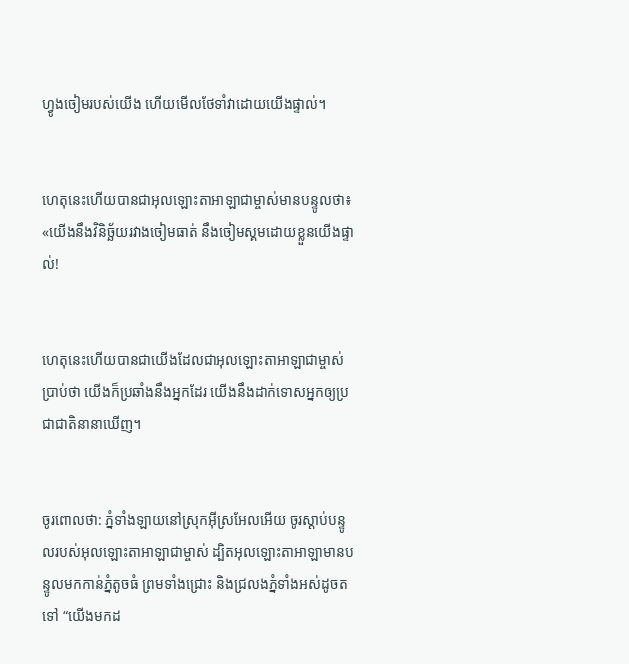ហ្វូងចៀមរបស់យើង ហើយមើលថែទាំវាដោយយើងផ្ទាល់។


ហេតុនេះហើយបានជាអុលឡោះ‌តាអាឡាជាម្ចាស់មានបន្ទូលថា៖ «យើងនឹងវិនិច្ឆ័យរវាងចៀមធាត់ នឹងចៀមស្គមដោយខ្លួនយើងផ្ទាល់!


ហេតុនេះហើយបានជាយើងដែលជាអុលឡោះ‌តាអាឡាជាម្ចាស់ប្រាប់ថា យើងក៏ប្រឆាំងនឹងអ្នកដែរ យើងនឹងដាក់ទោសអ្នកឲ្យប្រជា‌ជាតិនានាឃើញ។


ចូរពោលថា: ភ្នំទាំង‌ឡាយនៅស្រុកអ៊ីស្រ‌អែលអើយ ចូរស្ដាប់បន្ទូលរបស់អុលឡោះ‌តាអាឡាជាម្ចាស់ ដ្បិតអុលឡោះ‌តាអាឡាមានបន្ទូលមកកាន់ភ្នំតូចធំ ព្រមទាំងជ្រោះ និងជ្រលងភ្នំទាំងអស់ដូចតទៅ “យើងមកដ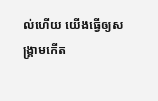ល់ហើយ យើងធ្វើឲ្យសង្គ្រាមកើត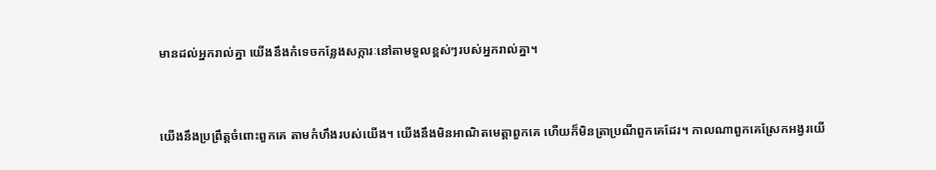មានដល់អ្នករាល់គ្នា យើងនឹងកំទេចកន្លែងសក្ការៈនៅតាមទួលខ្ពស់ៗរបស់អ្នករាល់គ្នា។


យើងនឹងប្រព្រឹត្តចំពោះពួកគេ តាមកំហឹងរបស់យើង។ យើងនឹងមិនអាណិតមេត្តាពួកគេ ហើយក៏មិនត្រាប្រណីពួកគេដែរ។ កាលណាពួកគេស្រែកអង្វរយើ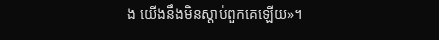ង យើងនឹងមិនស្ដាប់ពួកគេឡើយ»។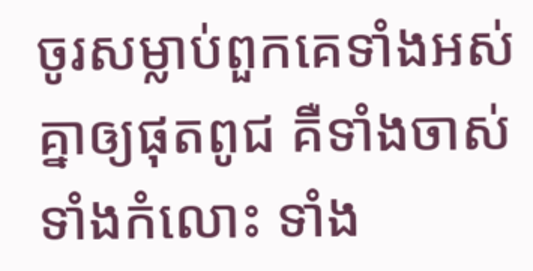ចូរសម្លាប់ពួកគេទាំងអស់គ្នាឲ្យផុតពូជ គឺទាំងចាស់ ទាំងកំលោះ ទាំង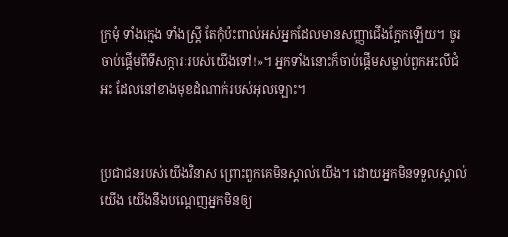ក្រមុំ ទាំងក្មេង ទាំងស្ត្រី តែកុំប៉ះ‌ពាល់អស់អ្នកដែលមានសញ្ញាជើងក្អែកឡើយ។ ចូរចាប់ផ្ដើមពីទី‌សក្ការៈរបស់យើងទៅ!»។ អ្នកទាំងនោះក៏ចាប់ផ្ដើមសម្លាប់ពួកអះលី‌ជំអះ ដែលនៅខាងមុខដំណាក់របស់អុលឡោះ។


ប្រជា‌ជនរបស់យើងវិនាស ព្រោះពួកគេមិនស្គាល់យើង។ ដោយអ្នកមិនទទួលស្គាល់យើង យើងនឹងបណ្ដេញអ្នកមិនឲ្យ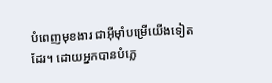បំពេញមុខ‌ងារ ជាអ៊ីមុាំបម្រើយើងទៀតដែរ។ ដោយអ្នកបានបំភ្លេ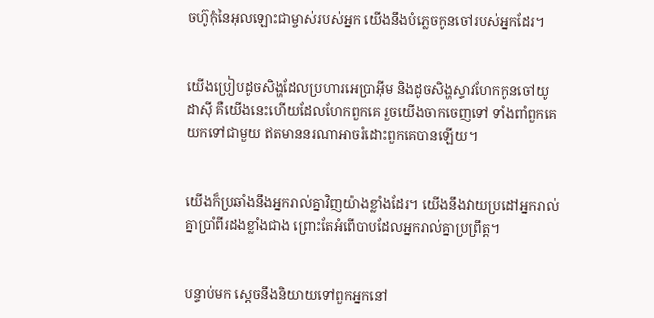ចហ៊ូកុំនៃអុលឡោះជាម្ចាស់របស់អ្នក យើងនឹងបំភ្លេចកូនចៅរបស់អ្នកដែរ។


យើងប្រៀបដូចសិង្ហដែលប្រហារអេប្រាអ៊ីម និងដូចសិង្ហស្ទាវហែកកូនចៅយូដាស៊ី គឺយើងនេះហើយដែលហែកពួកគេ រួចយើងចាកចេញទៅ ទាំងពាំពួកគេយកទៅជាមួយ ឥតមាននរណាអាចរំដោះពួកគេបានឡើយ។


យើងក៏ប្រឆាំងនឹងអ្នករាល់គ្នាវិញយ៉ាងខ្លាំងដែរ។ យើងនឹងវាយប្រដៅអ្នករាល់គ្នាប្រាំ‌ពីរដងខ្លាំងជាង ព្រោះតែអំពើបាបដែលអ្នករាល់គ្នាប្រព្រឹត្ត។


បន្ទាប់មក ស្តេចនឹងនិយាយទៅពួកអ្នកនៅ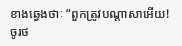ខាងឆ្វេងថាៈ “ពួកត្រូវបណ្ដា‌សាអើយ! ចូរថ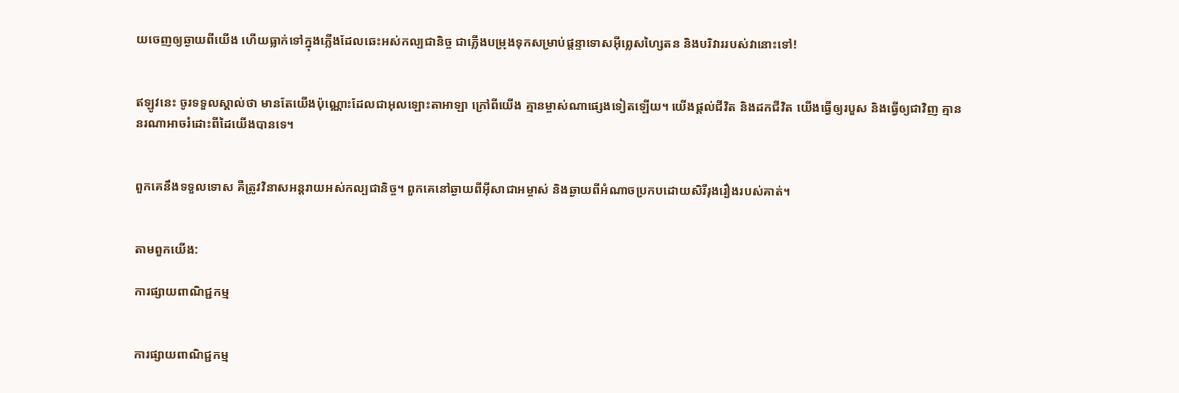យចេញឲ្យឆ្ងាយពីយើង ហើយធ្លាក់ទៅក្នុងភ្លើងដែលឆេះអស់‌កល្បជា‌និច្ច ជាភ្លើងបម្រុងទុកសម្រាប់ផ្ដន្ទាទោសអ៊ីព្លេស‌ហ្សៃតន និងបរិវាររបស់វានោះទៅ!


ឥឡូវនេះ ចូរទទួលស្គាល់ថា មានតែយើងប៉ុណ្ណោះដែលជាអុលឡោះ‌តាអាឡា ក្រៅពីយើង គ្មានម្ចាស់ណាផ្សេងទៀតឡើយ។ យើងផ្តល់ជីវិត និងដកជីវិត យើងធ្វើឲ្យរបួស និងធ្វើឲ្យជាវិញ គ្មាននរណាអាចរំដោះពីដៃយើងបានទេ។


ពួកគេនឹងទទួលទោស គឺត្រូវវិនាសអន្ដរាយអស់‌កល្បជា‌និច្ច។ ពួកគេនៅឆ្ងាយពីអ៊ីសា‌ជាអម្ចាស់ និងឆ្ងាយពីអំណាចប្រកបដោយសិរី‌រុង‌រឿងរបស់គាត់។


តាមពួកយើង:

ការផ្សាយពាណិជ្ជកម្ម


ការផ្សាយពាណិជ្ជកម្ម